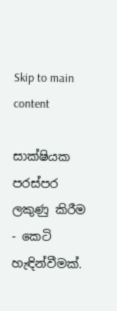Skip to main content

සාක්ෂියක පරස්පර ලකුණු කිරීම - කෙටි හැඳින්වීමක්.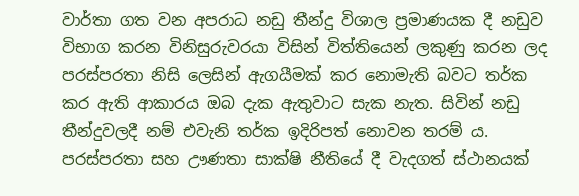වාර්තා ගත වන අපරාධ නඩු තීන්දු විශාල ප්‍රමාණයක දී නඩුව විභාග කරන විනිසුරුවරයා විසින් විත්තියෙන් ලකුණු කරන ලද පරස්පරතා නිසි ලෙසින් ඇගයීමක් කර නොමැති බවට තර්ක කර ඇති ආකාරය ඔබ දැක ඇතුවාට සැක නැත. සිවින් නඩු තීන්දුවලදී නම් එවැනි තර්ක ඉදිරිපත් නොවන තරම් ය. පරස්පරතා සහ ඌණතා සාක්ෂි නීතියේ දී වැදගත් ස්ථානයක්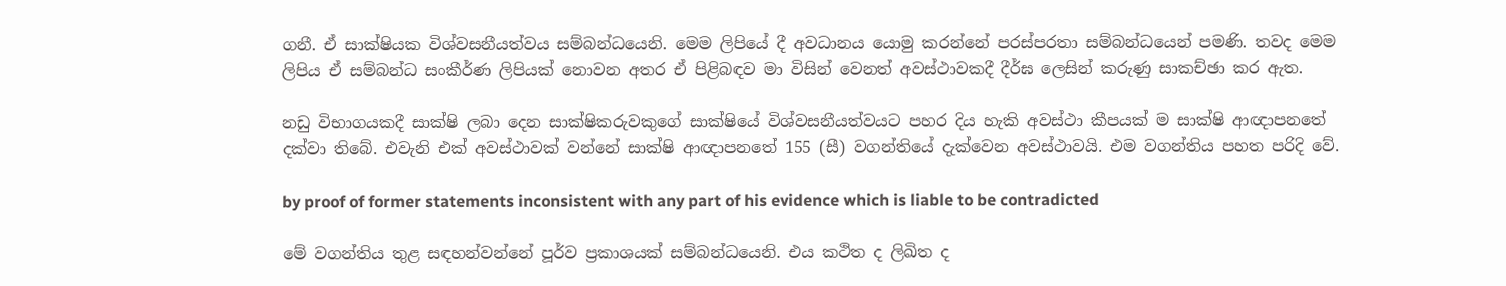ගනී. ඒ සාක්ෂියක විශ්වසනීයත්වය සම්බන්ධයෙනි. මෙම ලිපියේ දී අවධානය යොමු කරන්නේ පරස්පරතා සම්බන්ධයෙන් පමණි. තවද මෙම ලිපිය ඒ සම්බන්ධ සංකීර්ණ ලිපියක් නොවන අතර ඒ පිළිබඳව මා විසින් වෙනත් අවස්ථාවකදී දීර්ඝ ලෙසින් කරුණු සාකච්ඡා කර ඇත.

නඩු විභාගයකදී සාක්ෂි ලබා දෙන සාක්ෂිකරුවකුගේ සාක්ෂියේ විශ්වසනීයත්වයට පහර දිය හැකි අවස්ථා කීපයක් ම සාක්ෂි ආඥාපනතේ දක්වා තිබේ. එවැනි එක් අවස්ථාවක් වන්නේ සාක්ෂි ආඥාපනතේ 155 (සී) වගන්තියේ දැක්වෙන අවස්ථාවයි. එම වගන්තිය පහත පරිදි වේ.

by proof of former statements inconsistent with any part of his evidence which is liable to be contradicted

මේ වගන්තිය තුළ සඳහන්වන්නේ පූර්ව ප්‍රකාශයක් සම්බන්ධයෙනි. එය කථිත ද ලිඛිත ද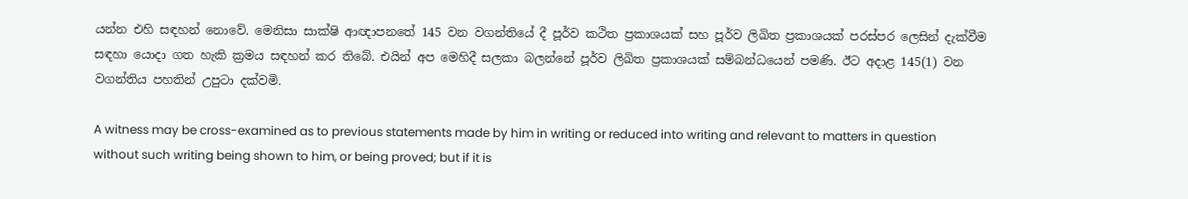යන්න එහි සඳහන් නොවේ. මෙනිසා සාක්ෂි ආඥාපනතේ 145 වන වගන්තියේ දී පූර්ව කථිත ප්‍රකාශයක් සහ පූර්ව ලිඛිත ප්‍රකාශයක් පරස්පර ලෙසින් දැක්වීම සඳහා යොදා ගත හැකි ක්‍රමය සඳහන් කර තිබේ. එයින් අප මෙහිදී සලකා බලන්නේ පූර්ව ලිඛිත ප්‍රකාශයක් සම්බන්ධයෙන් පමණි. ඊට අදාළ 145(1) වන වගන්තිය පහතින් උපුටා දක්වමි.

A witness may be cross-examined as to previous statements made by him in writing or reduced into writing and relevant to matters in question without such writing being shown to him, or being proved; but if it is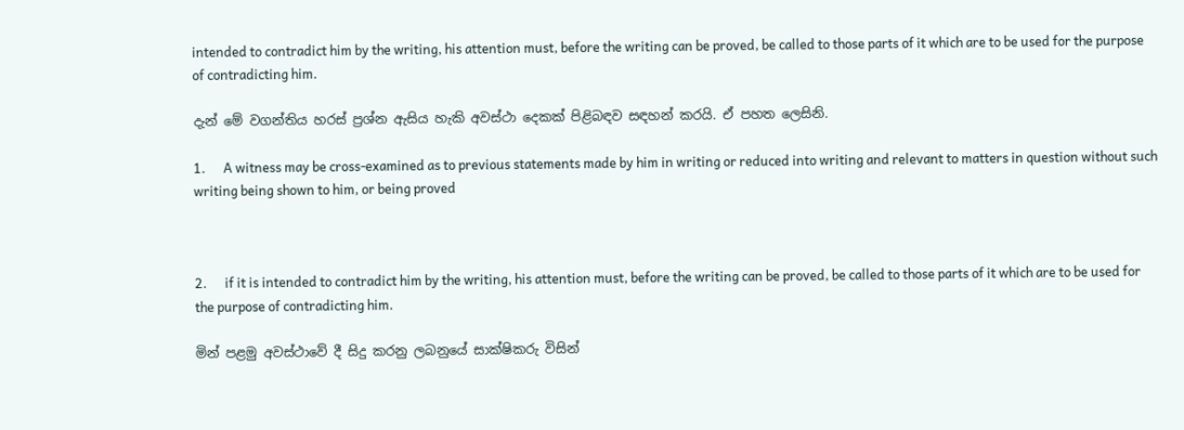intended to contradict him by the writing, his attention must, before the writing can be proved, be called to those parts of it which are to be used for the purpose of contradicting him.

දැන් මේ වගන්තිය හරස් ප්‍රශ්න ඇසිය හැකි අවස්ථා දෙකක් පිළිබඳව සඳහන් කරයි. ඒ පහත ලෙසිනි.

1.      A witness may be cross-examined as to previous statements made by him in writing or reduced into writing and relevant to matters in question without such writing being shown to him, or being proved



2.      if it is intended to contradict him by the writing, his attention must, before the writing can be proved, be called to those parts of it which are to be used for the purpose of contradicting him.

මින් පළමු අවස්ථාවේ දී සිදු කරනු ලබනුයේ සාක්ෂිකරු විසින්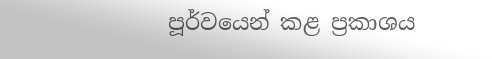පූර්වයෙන් කළ ප්‍රකාශය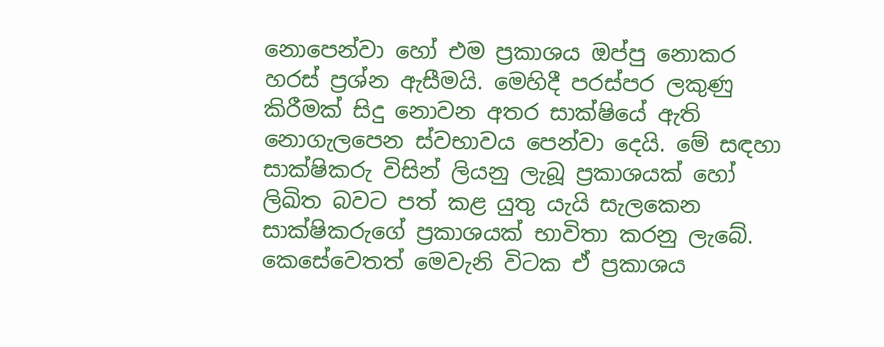නොපෙන්වා හෝ එම ප්‍රකාශය ඔප්පු නොකර හරස් ප්‍රශ්න ඇසීමයි. මෙහිදී පරස්පර ලකුණු කිරීමක් සිදු නොවන අතර සාක්ෂියේ ඇති නොගැලපෙන ස්වභාවය පෙන්වා දෙයි. මේ සඳහා සාක්ෂිකරු විසින් ලියනු ලැබූ ප්‍රකාශයක් හෝ ලිඛිත බවට පත් කළ යුතු යැයි සැලකෙන සාක්ෂිකරුගේ ප්‍රකාශයක් භාවිතා කරනු ලැබේ. කෙසේවෙතත් මෙවැනි විටක ඒ ප්‍රකාශය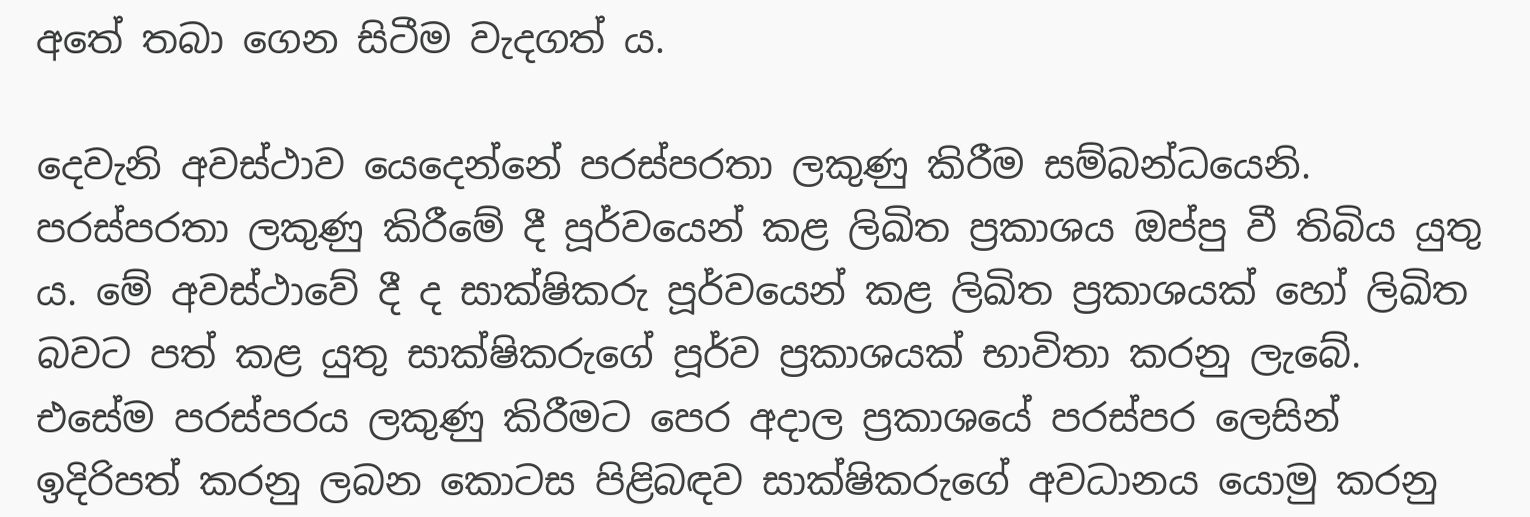අතේ තබා ගෙන සිටීම වැදගත් ය.

දෙවැනි අවස්ථාව යෙදෙන්නේ පරස්පරතා ලකුණු කිරීම සම්බන්ධයෙනි. පරස්පරතා ලකුණු කිරීමේ දී පූර්වයෙන් කළ ලිඛිත ප්‍රකාශය ඔප්පු වී තිබිය යුතු ය. මේ අවස්ථාවේ දී ද සාක්ෂිකරු පූර්වයෙන් කළ ලිඛිත ප්‍රකාශයක් හෝ ලිඛිත බවට පත් කළ යුතු සාක්ෂිකරුගේ පූර්ව ප්‍රකාශයක් භාවිතා කරනු ලැබේ. එසේම පරස්පරය ලකුණු කිරීමට පෙර අදාල ප්‍රකාශයේ පරස්පර ලෙසින් ඉදිරිපත් කරනු ලබන කොටස පිළිබඳව සාක්ෂිකරුගේ අවධානය යොමු කරනු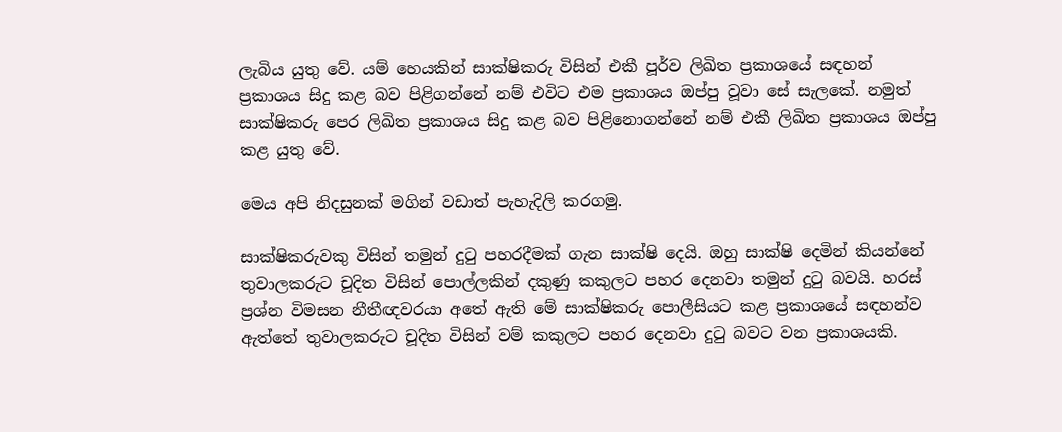ලැබිය යුතු වේ. යම් හෙයකින් සාක්ෂිකරු විසින් එකී පූර්ව ලිඛිත ප්‍රකාශයේ සඳහන් ප්‍රකාශය සිදු කළ බව පිළිගන්නේ නම් එවිට එම ප්‍රකාශය ඔප්පු වූවා සේ සැලකේ. නමුත් සාක්ෂිකරු පෙර ලිඛිත ප්‍රකාශය සිදු කළ බව පිළිනොගන්නේ නම් එකී ලිඛිත ප්‍රකාශය ඔප්පු කළ යුතු වේ.

මෙය අපි නිදසුනක් මගින් වඩාත් පැහැදිලි කරගමු.

සාක්ෂිකරුවකු විසින් තමුන් දුටු පහරදීමක් ගැන සාක්ෂි දෙයි. ඔහු සාක්ෂි දෙමින් කියන්නේ තුවාලකරුට චූදිත විසින් පොල්ලකින් දකුණු කකුලට පහර දෙනවා තමුන් දුටු බවයි. හරස් ප්‍රශ්න විමසන නීතීඥවරයා අතේ ඇති මේ සාක්ෂිකරු පොලීසියට කළ ප්‍රකාශයේ සඳහන්ව ඇත්තේ තුවාලකරුට චූදිත විසින් වම් කකුලට පහර දෙනවා දුටු බවට වන ප්‍රකාශයකි.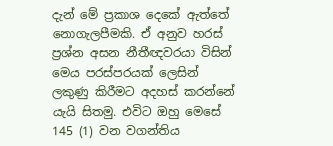දැන් මේ ප්‍රකාශ දෙකේ ඇත්තේ නොගැලපීමකි. ඒ අනුව හරස් ප්‍රශ්න අසන නීතීඥවරයා විසින් මෙය පරස්පරයක් ලෙසින් ලකුණු කිරීමට අදහස් කරන්නේ යැයි සිතමු. එවිට ඔහු මෙසේ 145 (1) වන වගන්තිය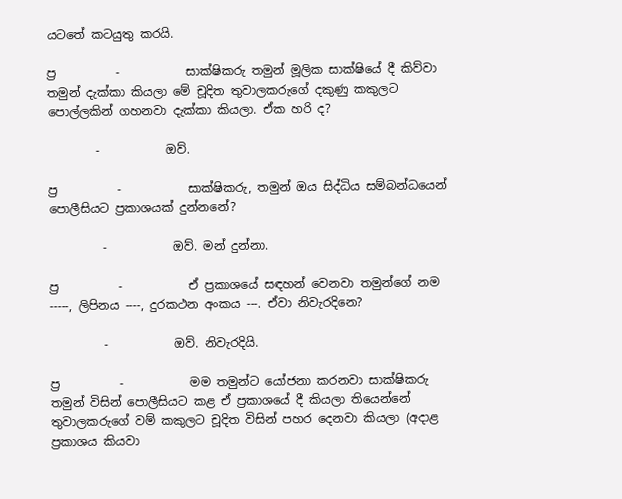යටතේ කටයුතු කරයි.

ප්‍ර          -           සාක්ෂිකරු තමුන් මූලික සාක්ෂියේ දී කිව්වා තමුන් දැක්කා කියලා මේ චූදිත තුවාලකරුගේ දකුණු කකුලට පොල්ලකින් ගහනවා දැක්කා කියලා. ඒක හරි ද?

        -           ඔව්.

ප්‍ර          -           සාක්ෂිකරු, තමුන් ඔය සිද්ධිය සම්බන්ධයෙන් පොලීසියට ප්‍රකාශයක් දුන්නනේ?

         -           ඔව්. මන් දුන්නා.

ප්‍ර          -           ඒ ප්‍රකාශයේ සඳහන් වෙනවා තමුන්ගේ නම -----, ලිපිනය ----, දුරකථන අංකය ---. ඒවා නිවැරදිනෙ?

         -           ඔව්. නිවැරදියි.

ප්‍ර          -           මම තමුන්ට යෝජනා කරනවා සාක්ෂිකරු තමුන් විසින් පොලීසියට කළ ඒ ප්‍රකාශයේ දී කියලා තියෙන්නේ තුවාලකරුගේ වම් කකුලට චූදිත විසින් පහර දෙනවා කියලා (අදාළ ප්‍රකාශය කියවා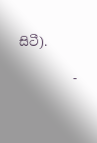සිටී).

         -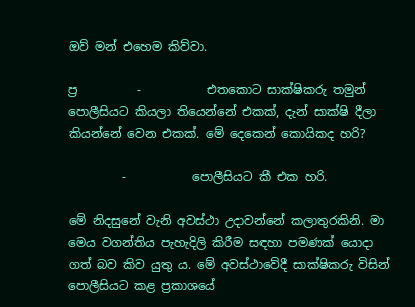ඔව් මන් එහෙම කිව්වා.

ප්‍ර          -           එතකොට සාක්ෂිකරු තමුන් පොලීසියට කියලා තියෙන්නේ එකක්, දැන් සාක්ෂි දීලා කියන්නේ වෙන එකක්. මේ දෙකෙන් කොයිකද හරි?

         -           පොලීසියට කී එක හරි.

මේ නිදසුනේ වැනි අවස්ථා උදාවන්නේ කලාතුරකිනි. මා මෙය වගන්තිය පැහැදිලි කිරීම සඳහා පමණක් යොදා ගත් බව කිව යුතු ය. මේ අවස්ථාවේදී සාක්ෂිකරු විසින් පොලීසියට කළ ප්‍රකාශයේ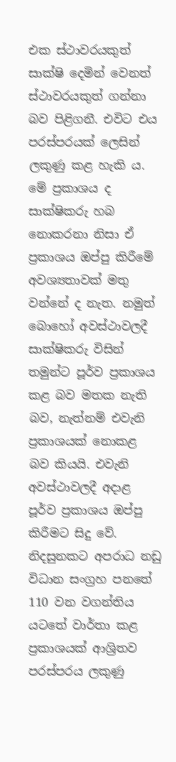එක ස්ථාවරයකුත් සාක්ෂි දෙමින් වෙනත් ස්ථාවරයකුත් ගන්නා බව පිළිගනී. එවිට එය පරස්පරයක් ලෙසින් ලකුණු කළ හැකි ය. මේ ප්‍රකාශය ද සාක්ෂිකරු හබ නොකරනා නිසා ඒ ප්‍රකාශය ඔප්පු කිරීමේ අවශ්‍යතාවක් මතු වන්නේ ද නැත. නමුත් බොහෝ අවස්ථාවලදී සාක්ෂිකරු විසින් තමුන්ට පූර්ව ප්‍රකාශය කළ බව මතක නැති බව, නැත්නම් එවැනි ප්‍රකාශයක් නොකළ බව කියයි. එවැනි අවස්ථාවලදී අදාළ පූර්ව ප්‍රකාශය ඔප්පු කිරීමට සිදු වේ. නිදසුනකට අපරාධ නඩු විධාන සංග්‍රහ පනතේ 110 වන වගන්තිය යටතේ වාර්තා කළ ප්‍රකාශයක් ආශ්‍රිතව පරස්පරය ලකුණු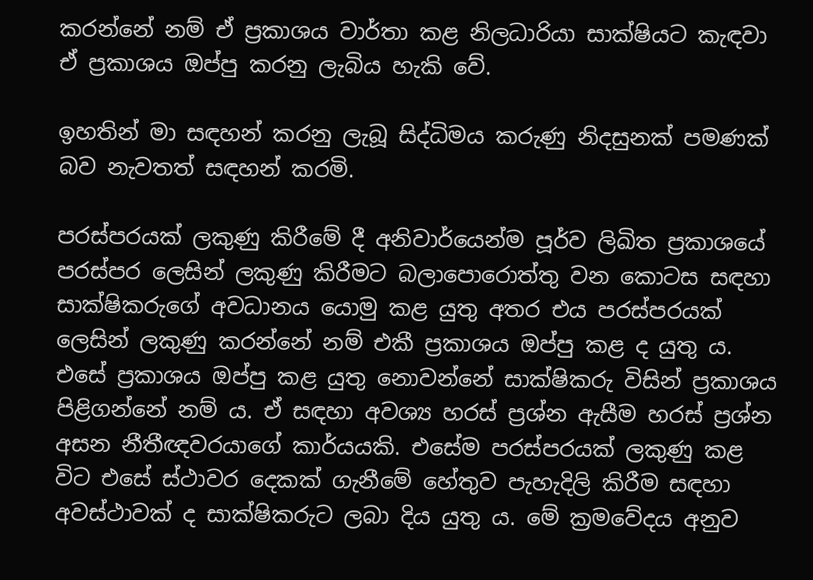කරන්නේ නම් ඒ ප්‍රකාශය වාර්තා කළ නිලධාරියා සාක්ෂියට කැඳවා ඒ ප්‍රකාශය ඔප්පු කරනු ලැබිය හැකි වේ.

ඉහතින් මා සඳහන් කරනු ලැබූ සිද්ධිමය කරුණු නිදසුනක් පමණක් බව නැවතත් සඳහන් කරමි.

පරස්පරයක් ලකුණු කිරීමේ දී අනිවාර්යෙන්ම පූර්ව ලිඛිත ප්‍රකාශයේ පරස්පර ලෙසින් ලකුණු කිරීමට බලාපොරොත්තු වන කොටස සඳහා සාක්ෂිකරුගේ අවධානය යොමු කළ යුතු අතර එය පරස්පරයක් ලෙසින් ලකුණු කරන්නේ නම් එකී ප්‍රකාශය ඔප්පු කළ ද යුතු ය. එසේ ප්‍රකාශය ඔප්පු කළ යුතු නොවන්නේ සාක්ෂිකරු විසින් ප්‍රකාශය පිළිගන්නේ නම් ය. ඒ සඳහා අවශ්‍ය හරස් ප්‍රශ්න ඇසීම හරස් ප්‍රශ්න අසන නීතීඥවරයාගේ කාර්යයකි. එසේම පරස්පරයක් ලකුණු කළ විට එසේ ස්ථාවර දෙකක් ගැනීමේ හේතුව පැහැදිලි කිරීම සඳහා අවස්ථාවක් ද සාක්ෂිකරුට ලබා දිය යුතු ය. මේ ක්‍රමවේදය අනුව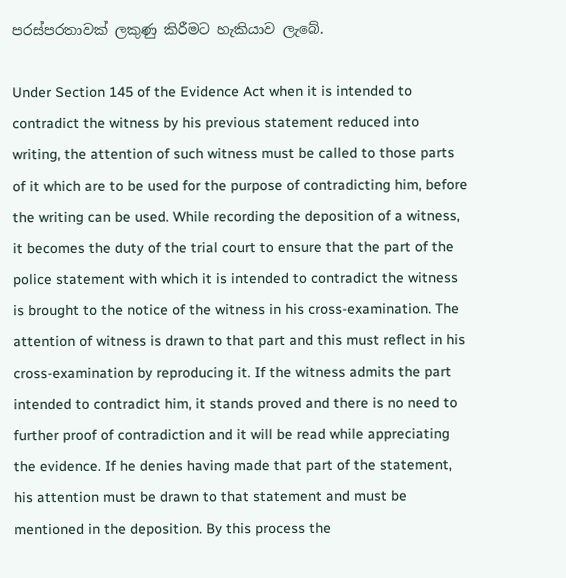පරස්පරතාවක් ලකුණු කිරීමට හැකියාව ලැබේ.

Under Section 145 of the Evidence Act when it is intended to contradict the witness by his previous statement reduced into writing, the attention of such witness must be called to those parts of it which are to be used for the purpose of contradicting him, before the writing can be used. While recording the deposition of a witness, it becomes the duty of the trial court to ensure that the part of the police statement with which it is intended to contradict the witness is brought to the notice of the witness in his cross-examination. The attention of witness is drawn to that part and this must reflect in his cross-examination by reproducing it. If the witness admits the part intended to contradict him, it stands proved and there is no need to further proof of contradiction and it will be read while appreciating the evidence. If he denies having made that part of the statement, his attention must be drawn to that statement and must be mentioned in the deposition. By this process the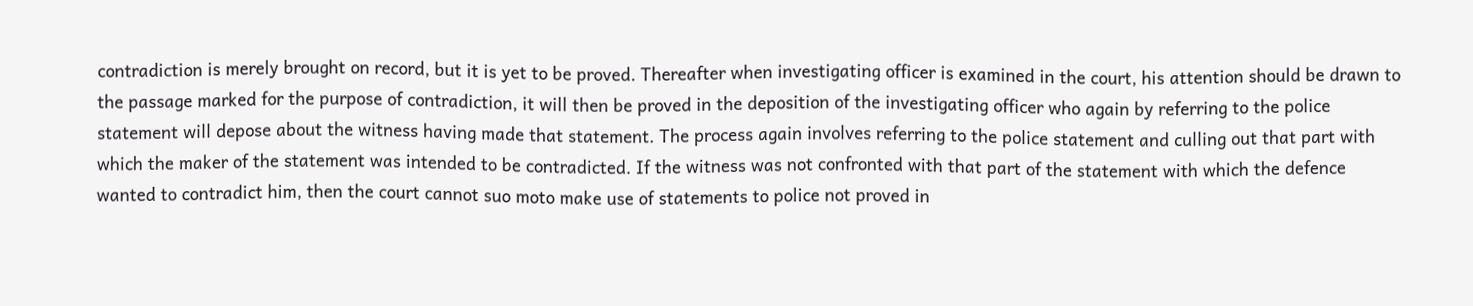contradiction is merely brought on record, but it is yet to be proved. Thereafter when investigating officer is examined in the court, his attention should be drawn to the passage marked for the purpose of contradiction, it will then be proved in the deposition of the investigating officer who again by referring to the police statement will depose about the witness having made that statement. The process again involves referring to the police statement and culling out that part with which the maker of the statement was intended to be contradicted. If the witness was not confronted with that part of the statement with which the defence wanted to contradict him, then the court cannot suo moto make use of statements to police not proved in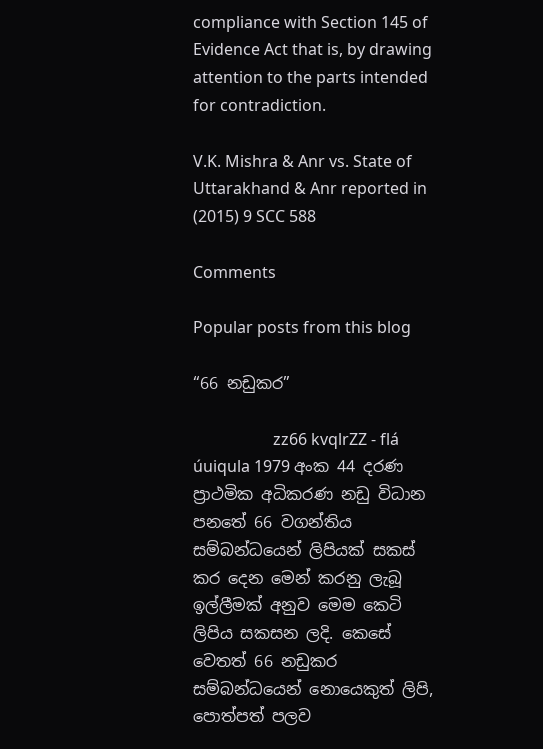compliance with Section 145 of Evidence Act that is, by drawing attention to the parts intended for contradiction.

V.K. Mishra & Anr vs. State of Uttarakhand & Anr reported in (2015) 9 SCC 588

Comments

Popular posts from this blog

“66 නඩුකර”

                    zz66 kvqlrZZ - flá úuiqula 1979 අංක 44 දරණ ප්‍රාථමික අධිකරණ නඩු විධාන පනතේ 66 වගන්තිය සම්බන්ධයෙන් ලිපියක් සකස් කර දෙන මෙන් කරනු ලැබූ ඉල්ලීමක් අනුව මෙම කෙටි ලිපිය සකසන ලදි. කෙසේ වෙතත් 66 නඩුකර සම්බන්ධයෙන් නොයෙකුත් ලිපි, පොත්පත් පලව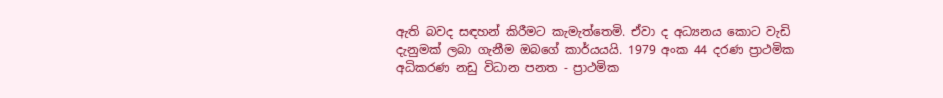ඇති බවද සඳහන් කිරීමට කැමැත්තෙමි. ඒවා ද අධ්‍යනය කොට වැඩි දැනුමක් ලබා ගැනීම ඔබගේ කාර්යයයි. 1979 අංක 44 දරණ ප්‍රාථමික අධිකරණ නඩු විධාන පනත - ප්‍රාථමික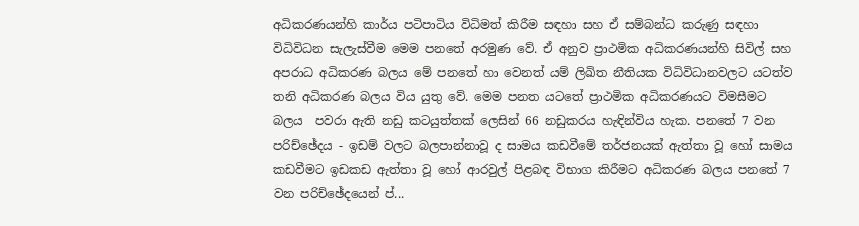අධිකරණයන්හි කාර්ය පටිපාටිය විධිමත් කිරීම සඳහා සහ ඒ සම්බන්ධ කරුණු සඳහා විධිවිධන සැලැස්වීම මෙම පනතේ අරමුණ වේ. ඒ අනුව ප්‍රාථමික අධිකරණයන්හි සිවිල් සහ අපරාධ අධිකරණ බලය මේ පනතේ හා වෙනත් යම් ලිඛිත නීතියක විධිවිධානවලට යටත්ව තනි අධිකරණ බලය විය යුතු වේ. මෙම පනත යටතේ ප්‍රාථමික අධිකරණයට විමසීමට බලය  පවරා ඇති නඩු කටයුත්තක් ලෙසින් 66 නඩුකරය හැඳින්විය හැක. පනතේ 7 වන පරිච්ඡේදය - ඉඩම් වලට බලපාන්නාවූ ද සාමය කඩවීමේ තර්ජනයක් ඇත්තා වූ හෝ සාමය කඩවීමට ඉඩකඩ ඇත්තා වූ හෝ ආරවුල් පිළබඳ විභාග කිරීමට අධිකරණ බලය පනතේ 7 වන පරිච්ඡේදයෙන් ප්...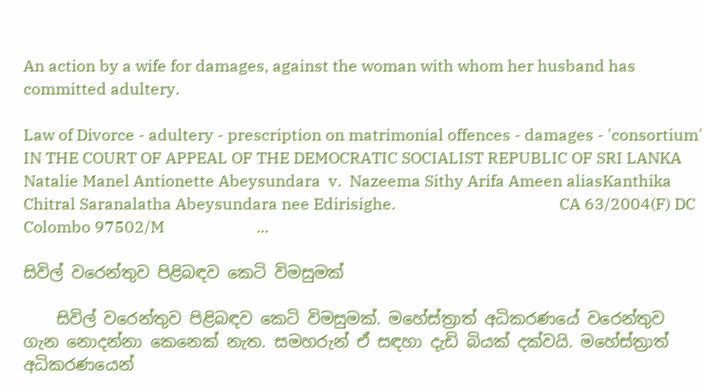An action by a wife for damages, against the woman with whom her husband has committed adultery.

Law of Divorce - adultery - prescription on matrimonial offences - damages - 'consortium' IN THE COURT OF APPEAL OF THE DEMOCRATIC SOCIALIST REPUBLIC OF SRI LANKA                                                 Natalie Manel Antionette Abeysundara  v.  Nazeema Sithy Arifa Ameen aliasKanthika Chitral Saranalatha Abeysundara nee Edirisighe.                                         CA 63/2004(F) DC Colombo 97502/M                       ...

සිවිල් වරෙන්තුව පිළිබඳව කෙටි විමසුමක්

    සිවිල් වරෙන්තුව පිළිබඳව කෙටි විමසුමක්. මහේස්ත්‍රාත් අධිකරණයේ වරෙන්තුව ගැන නොදන්නා කෙනෙක් නැත. සමහරුන් ඒ සඳහා දැඩි බියක් දක්වයි. මහේස්ත්‍රාත් අධිකරණයෙන්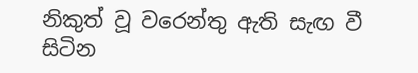නිකුත් වූ වරෙන්තු ඇති සැඟ වී සිටින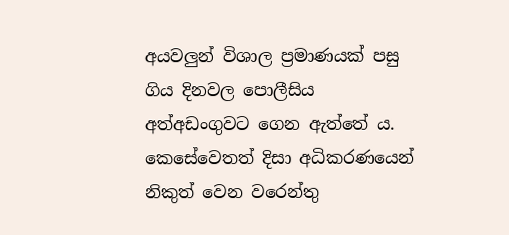අයවලුන් විශාල ප්‍රමාණයක් පසු ගිය දිනවල පොලීසිය අත්අඩංගුවට ගෙන ඇත්තේ ය. කෙසේවෙතත් දිසා අධිකරණයෙන් නිකුත් වෙන වරෙන්තු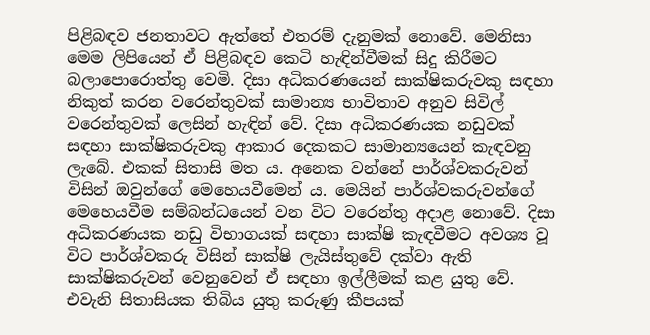පිළිබඳව ජනතාවට ඇත්තේ එතරම් දැනුමක් නොවේ. මෙනිසා මෙම ලිපියෙන් ඒ පිළිබඳව කෙටි හැඳින්වීමක් සිදු කිරීමට බලාපොරොත්තු වෙමි. දිසා අධිකරණයෙන් සාක්ෂිකරුවකු සඳහා නිකුත් කරන වරෙන්තුවක් සාමාන්‍ය භාවිතාව අනුව සිවිල් වරෙන්තුවක් ලෙසින් හැඳින් වේ. දිසා අධිකරණයක නඩුවක් සඳහා සාක්ෂිකරුවකු ආකාර දෙකකට සාමාන්‍යයෙන් කැඳවනු ලැබේ. එකක් සිතාසි මත ය. අනෙක වන්නේ පාර්ශ්වකරුවන් විසින් ඔවුන්ගේ මෙහෙයවීමෙන් ය. මෙයින් පාර්ශ්වකරුවන්ගේ මෙහෙයවීම සම්බන්ධයෙන් වන විට වරෙන්තු අදාළ නොවේ. දිසා අධිකරණයක නඩු විභාගයක් සඳහා සාක්ෂි කැඳවීමට අවශ්‍ය වූ විට පාර්ශ්වකරු විසින් සාක්ෂි ලැයිස්තුවේ දක්වා ඇති සාක්ෂිකරුවන් වෙනුවෙන් ඒ සඳහා ඉල්ලීමක් කළ යුතු වේ. එවැනි සිතාසියක තිබිය යුතු කරුණු කීපයක්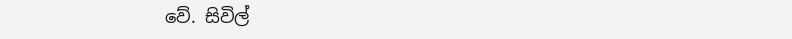වේ. සිවිල්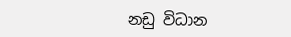නඩු විධාන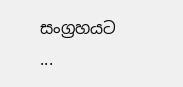සංග්‍රහයට ...